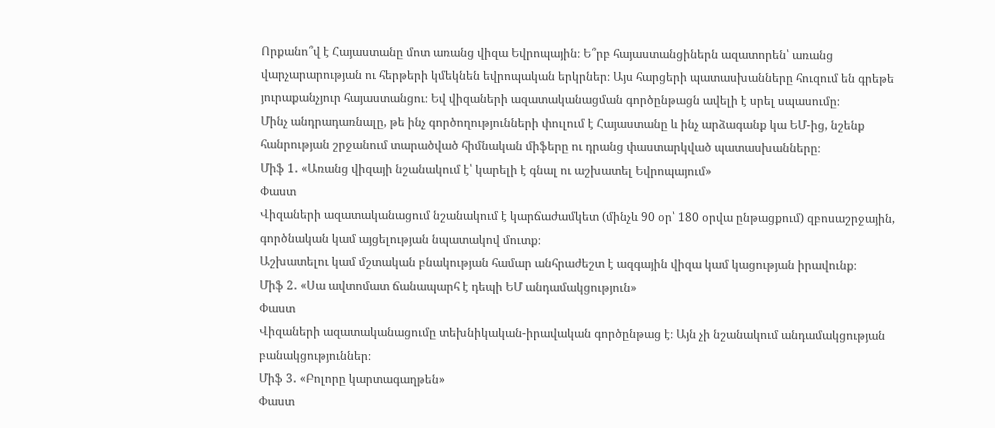Որքանո՞վ է Հայաստանը մոտ առանց վիզա Եվրոպային։ Ե՞րբ հայաստանցիներն ազատորեն՝ առանց վարչարարության ու հերթերի կմեկնեն եվրոպական երկրներ։ Այս հարցերի պատասխանները հուզում են գրեթե յուրաքանչյուր հայաստանցու։ Եվ վիզաների ազատականացման գործընթացն ավելի է սրել սպասումը։
Մինչ անդրադառնալը, թե ինչ գործողությունների փուլում է Հայաստանը և ինչ արձագանք կա ԵՄ-ից, նշենք հանրության շրջանում տարածված հիմնական միֆերը ու դրանց փաստարկված պատասխանները։
Միֆ 1․ «Առանց վիզայի նշանակում է՝ կարելի է գնալ ու աշխատել Եվրոպայում»
Փաստ
Վիզաների ազատականացում նշանակում է կարճաժամկետ (մինչև 90 օր՝ 180 օրվա ընթացքում) զբոսաշրջային, գործնական կամ այցելության նպատակով մուտք։
Աշխատելու կամ մշտական բնակության համար անհրաժեշտ է ազգային վիզա կամ կացության իրավունք։
Միֆ 2․ «Սա ավտոմատ ճանապարհ է դեպի ԵՄ անդամակցություն»
Փաստ
Վիզաների ազատականացումը տեխնիկական-իրավական գործընթաց է։ Այն չի նշանակում անդամակցության բանակցություններ։
Միֆ 3․ «Բոլորը կարտագաղթեն»
Փաստ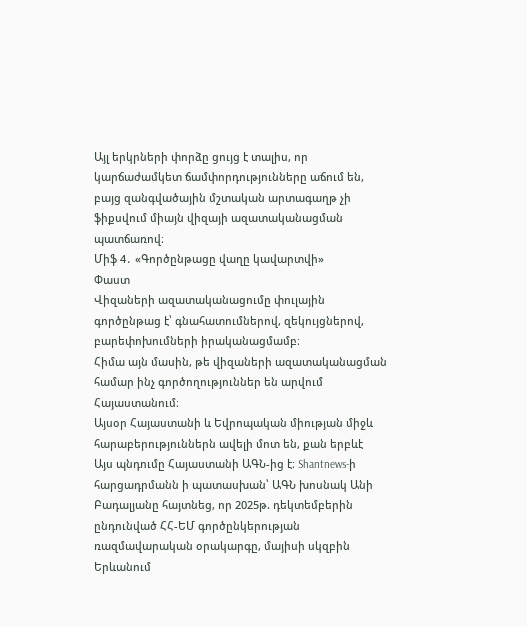Այլ երկրների փորձը ցույց է տալիս, որ կարճաժամկետ ճամփորդությունները աճում են, բայց զանգվածային մշտական արտագաղթ չի ֆիքսվում միայն վիզայի ազատականացման պատճառով։
Միֆ 4․ «Գործընթացը վաղը կավարտվի»
Փաստ
Վիզաների ազատականացումը փուլային գործընթաց է՝ գնահատումներով, զեկույցներով, բարեփոխումների իրականացմամբ։
Հիմա այն մասին, թե վիզաների ազատականացման համար ինչ գործողություններ են արվում Հայաստանում։
Այսօր Հայաստանի և Եվրոպական միության միջև հարաբերություններն ավելի մոտ են, քան երբևէ
Այս պնդումը Հայաստանի ԱԳՆ-ից է։ Shantnews-ի հարցադրմանն ի պատասխան՝ ԱԳՆ խոսնակ Անի Բադալյանը հայտնեց, որ 2025թ. դեկտեմբերին ընդունված ՀՀ-ԵՄ գործընկերության ռազմավարական օրակարգը, մայիսի սկզբին Երևանում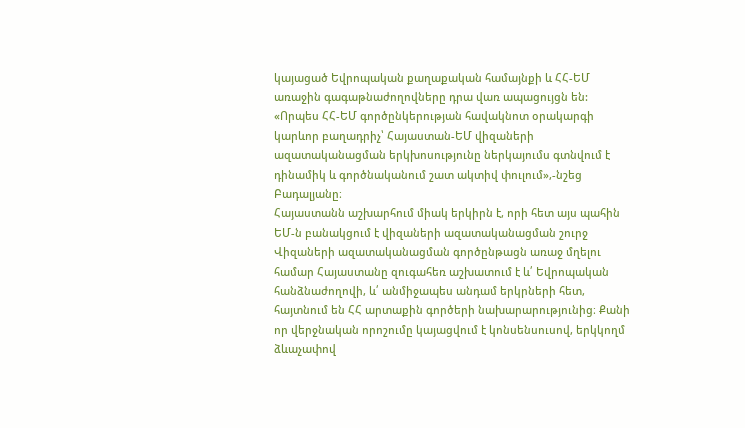կայացած Եվրոպական քաղաքական համայնքի և ՀՀ-ԵՄ առաջին գագաթնաժողովները դրա վառ ապացույցն են:
«Որպես ՀՀ-ԵՄ գործընկերության հավակնոտ օրակարգի կարևոր բաղադրիչ՝ Հայաստան-ԵՄ վիզաների ազատականացման երկխոսությունը ներկայումս գտնվում է դինամիկ և գործնականում շատ ակտիվ փուլում»,-նշեց Բադալյանը։
Հայաստանն աշխարհում միակ երկիրն է, որի հետ այս պահին ԵՄ-ն բանակցում է վիզաների ազատականացման շուրջ
Վիզաների ազատականացման գործընթացն առաջ մղելու համար Հայաստանը զուգահեռ աշխատում է և՛ Եվրոպական հանձնաժողովի, և՛ անմիջապես անդամ երկրների հետ, հայտնում են ՀՀ արտաքին գործերի նախարարությունից։ Քանի որ վերջնական որոշումը կայացվում է կոնսենսուսով, երկկողմ ձևաչափով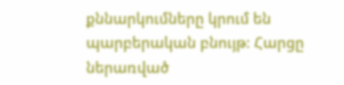քննարկումները կրում են պարբերական բնույթ: Հարցը ներառված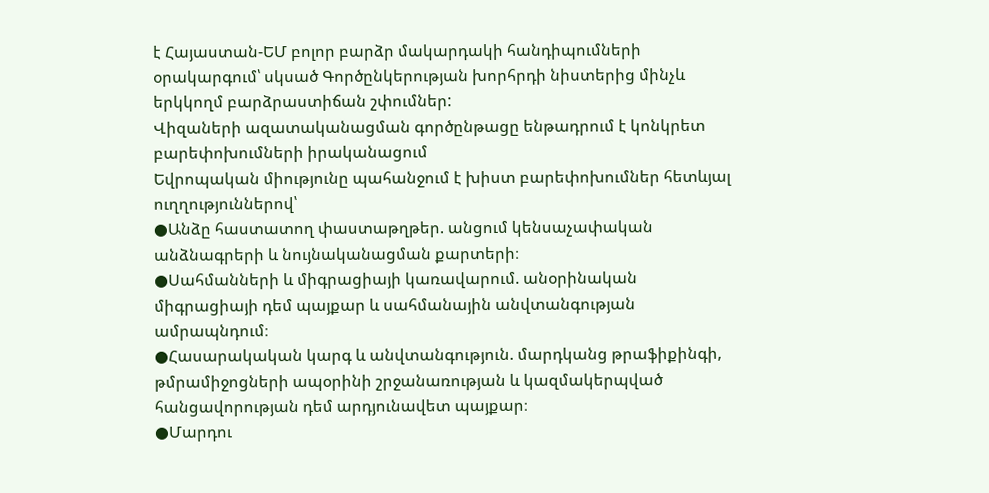է Հայաստան-ԵՄ բոլոր բարձր մակարդակի հանդիպումների օրակարգում՝ սկսած Գործընկերության խորհրդի նիստերից մինչև երկկողմ բարձրաստիճան շփումներ:
Վիզաների ազատականացման գործընթացը ենթադրում է կոնկրետ բարեփոխումների իրականացում
Եվրոպական միությունը պահանջում է խիստ բարեփոխումներ հետևյալ ուղղություններով՝
●Անձը հաստատող փաստաթղթեր. անցում կենսաչափական անձնագրերի և նույնականացման քարտերի։
●Սահմանների և միգրացիայի կառավարում. անօրինական միգրացիայի դեմ պայքար և սահմանային անվտանգության ամրապնդում։
●Հասարակական կարգ և անվտանգություն. մարդկանց թրաֆիքինգի, թմրամիջոցների ապօրինի շրջանառության և կազմակերպված հանցավորության դեմ արդյունավետ պայքար։
●Մարդու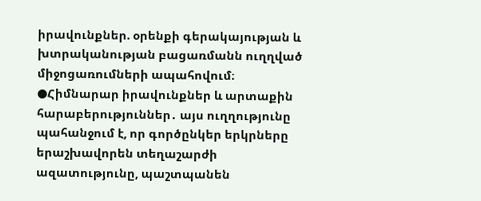իրավունքներ. օրենքի գերակայության և խտրականության բացառմանն ուղղված միջոցառումների ապահովում։
●Հիմնարար իրավունքներ և արտաքին հարաբերություններ․ այս ուղղությունը պահանջում է, որ գործընկեր երկրները երաշխավորեն տեղաշարժի ազատությունը, պաշտպանեն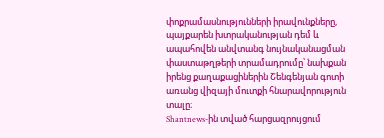փոքրամասնությունների իրավունքները, պայքարեն խտրականության դեմ և ապահովեն անվտանգ նույնականացման փաստաթղթերի տրամադրումը՝ նախքան իրենց քաղաքացիներին Շենգենյան գոտի առանց վիզայի մուտքի հնարավորություն տալը։
Shantnews-ին տված հարցազրույցում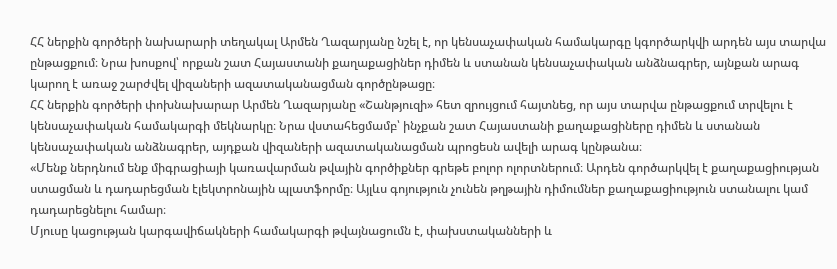ՀՀ ներքին գործերի նախարարի տեղակալ Արմեն Ղազարյանը նշել է, որ կենսաչափական համակարգը կգործարկվի արդեն այս տարվա ընթացքում։ Նրա խոսքով՝ որքան շատ Հայաստանի քաղաքացիներ դիմեն և ստանան կենսաչափական անձնագրեր, այնքան արագ կարող է առաջ շարժվել վիզաների ազատականացման գործընթացը։
ՀՀ ներքին գործերի փոխնախարար Արմեն Ղազարյանը «Շանթյուզի» հետ զրույցում հայտնեց, որ այս տարվա ընթացքում տրվելու է կենսաչափական համակարգի մեկնարկը։ Նրա վստահեցմամբ՝ ինչքան շատ Հայաստանի քաղաքացիները դիմեն և ստանան կենսաչափական անձնագրեր, այդքան վիզաների ազատականացման պրոցեսն ավելի արագ կընթանա։
«Մենք ներդնում ենք միգրացիայի կառավարման թվային գործիքներ գրեթե բոլոր ոլորտներում։ Արդեն գործարկվել է քաղաքացիության ստացման և դադարեցման էլեկտրոնային պլատֆորմը։ Այլևս գոյություն չունեն թղթային դիմումներ քաղաքացիություն ստանալու կամ դադարեցնելու համար։
Մյուսը կացության կարգավիճակների համակարգի թվայնացումն է, փախստականների և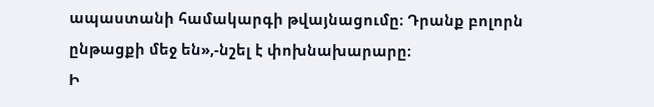ապաստանի համակարգի թվայնացումը։ Դրանք բոլորն ընթացքի մեջ են»,-նշել է փոխնախարարը։
Ի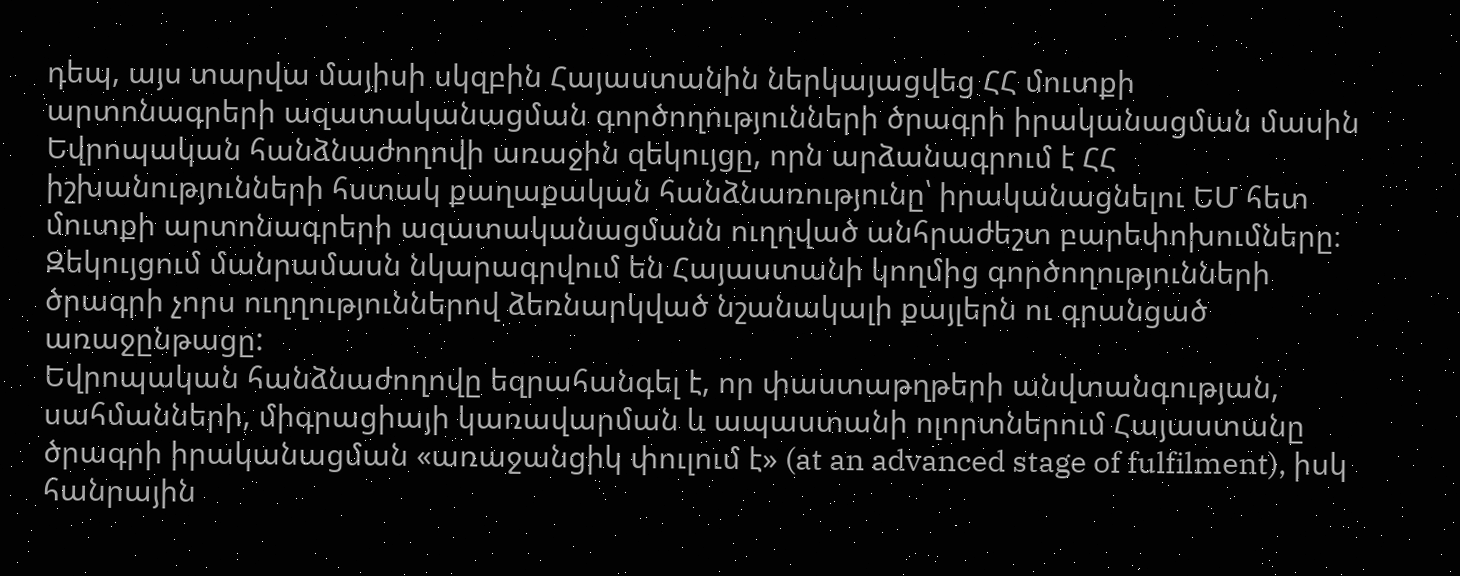դեպ, այս տարվա մայիսի սկզբին Հայաստանին ներկայացվեց ՀՀ մուտքի արտոնագրերի ազատականացման գործողությունների ծրագրի իրականացման մասին Եվրոպական հանձնաժողովի առաջին զեկույցը, որն արձանագրում է ՀՀ իշխանությունների հստակ քաղաքական հանձնառությունը՝ իրականացնելու ԵՄ հետ մուտքի արտոնագրերի ազատականացմանն ուղղված անհրաժեշտ բարեփոխումները։
Զեկույցում մանրամասն նկարագրվում են Հայաստանի կողմից գործողությունների ծրագրի չորս ուղղություններով ձեռնարկված նշանակալի քայլերն ու գրանցած առաջընթացը:
Եվրոպական հանձնաժողովը եզրահանգել է, որ փաստաթղթերի անվտանգության, սահմանների, միգրացիայի կառավարման և ապաստանի ոլորտներում Հայաստանը ծրագրի իրականացման «առաջանցիկ փուլում է» (at an advanced stage of fulfilment), իսկ հանրային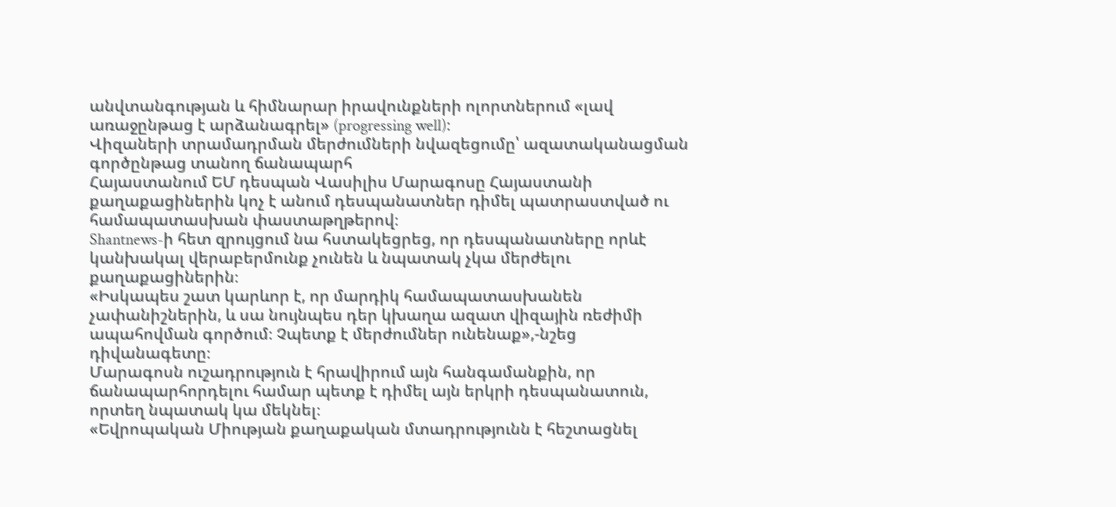անվտանգության և հիմնարար իրավունքների ոլորտներում «լավ առաջընթաց է արձանագրել» (progressing well)։
Վիզաների տրամադրման մերժումների նվազեցումը՝ ազատականացման գործընթաց տանող ճանապարհ
Հայաստանում ԵՄ դեսպան Վասիլիս Մարագոսը Հայաստանի քաղաքացիներին կոչ է անում դեսպանատներ դիմել պատրաստված ու համապատասխան փաստաթղթերով։
Shantnews-ի հետ զրույցում նա հստակեցրեց, որ դեսպանատները որևէ կանխակալ վերաբերմունք չունեն և նպատակ չկա մերժելու քաղաքացիներին։
«Իսկապես շատ կարևոր է, որ մարդիկ համապատասխանեն չափանիշներին, և սա նույնպես դեր կխաղա ազատ վիզային ռեժիմի ապահովման գործում։ Չպետք է մերժումներ ունենաք»,-նշեց դիվանագետը։
Մարագոսն ուշադրություն է հրավիրում այն հանգամանքին, որ ճանապարհորդելու համար պետք է դիմել այն երկրի դեսպանատուն, որտեղ նպատակ կա մեկնել։
«Եվրոպական Միության քաղաքական մտադրությունն է հեշտացնել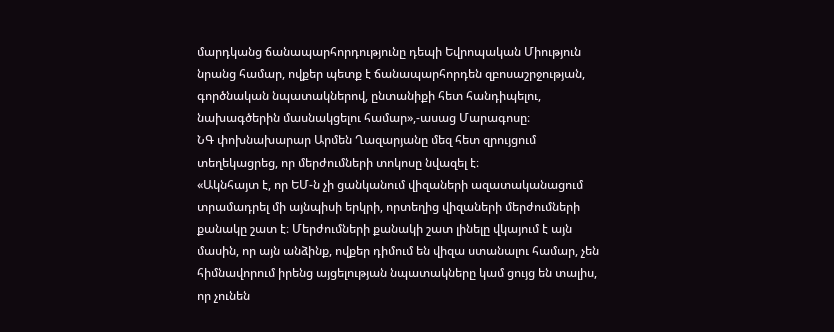մարդկանց ճանապարհորդությունը դեպի Եվրոպական Միություն նրանց համար, ովքեր պետք է ճանապարհորդեն զբոսաշրջության, գործնական նպատակներով, ընտանիքի հետ հանդիպելու, նախագծերին մասնակցելու համար»,-ասաց Մարագոսը։
ՆԳ փոխնախարար Արմեն Ղազարյանը մեզ հետ զրույցում տեղեկացրեց, որ մերժումների տոկոսը նվազել է։
«Ակնհայտ է, որ ԵՄ-ն չի ցանկանում վիզաների ազատականացում տրամադրել մի այնպիսի երկրի, որտեղից վիզաների մերժումների քանակը շատ է։ Մերժումների քանակի շատ լինելը վկայում է այն մասին, որ այն անձինք, ովքեր դիմում են վիզա ստանալու համար, չեն հիմնավորում իրենց այցելության նպատակները կամ ցույց են տալիս, որ չունեն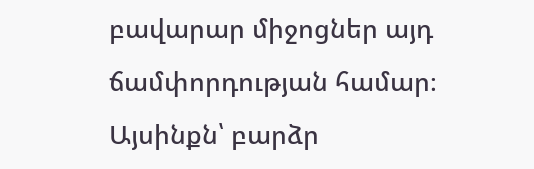բավարար միջոցներ այդ ճամփորդության համար։
Այսինքն՝ բարձր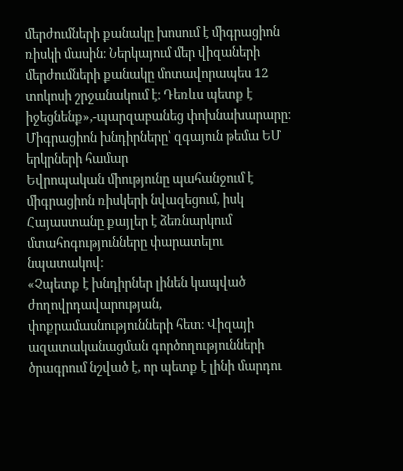մերժումների քանակը խոսում է միգրացիոն ռիսկի մասին։ Ներկայում մեր վիզաների մերժումների քանակը մոտավորապես 12 տոկոսի շրջանակում է։ Դեռևս պետք է իջեցնենք»,-պարզաբանեց փոխնախարարը։
Միգրացիոն խնդիրները՝ զգայուն թեմա ԵՄ երկրների համար
Եվրոպական միությունը պահանջում է միգրացիոն ռիսկերի նվազեցում, իսկ Հայաստանը քայլեր է ձեռնարկում մտահոգությունները փարատելու նպատակով։
«Չպետք է խնդիրներ լինեն կապված ժողովրդավարության, փոքրամասնությունների հետ։ Վիզայի ազատականացման գործողությունների ծրագրում նշված է, որ պետք է լինի մարդու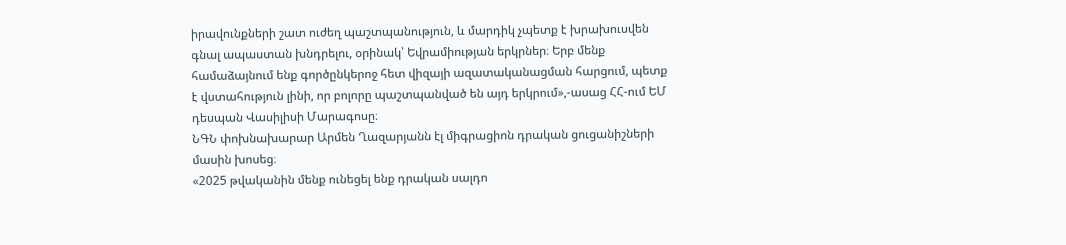իրավունքների շատ ուժեղ պաշտպանություն, և մարդիկ չպետք է խրախուսվեն գնալ ապաստան խնդրելու, օրինակ՝ Եվրամիության երկրներ։ Երբ մենք համաձայնում ենք գործընկերոջ հետ վիզայի ազատականացման հարցում, պետք է վստահություն լինի, որ բոլորը պաշտպանված են այդ երկրում»,-ասաց ՀՀ-ում ԵՄ դեսպան Վասիլիսի Մարագոսը։
ՆԳՆ փոխնախարար Արմեն Ղազարյանն էլ միգրացիոն դրական ցուցանիշների մասին խոսեց։
«2025 թվականին մենք ունեցել ենք դրական սալդո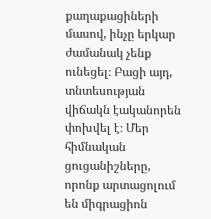քաղաքացիների մասով, ինչը երկար ժամանակ չենք ունեցել։ Բացի այդ, տնտեսության վիճակն էականորեն փոխվել է։ Մեր հիմնական ցուցանիշները, որոնք արտացոլում են միգրացիոն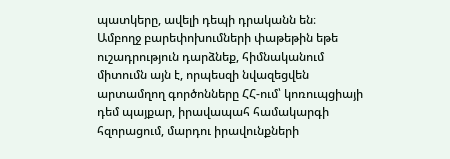պատկերը, ավելի դեպի դրականն են։
Ամբողջ բարեփոխումների փաթեթին եթե ուշադրություն դարձնեք, հիմնականում միտումն այն է, որպեսզի նվազեցվեն արտամղող գործոնները ՀՀ-ում՝ կոռուպցիայի դեմ պայքար, իրավապահ համակարգի հզորացում, մարդու իրավունքների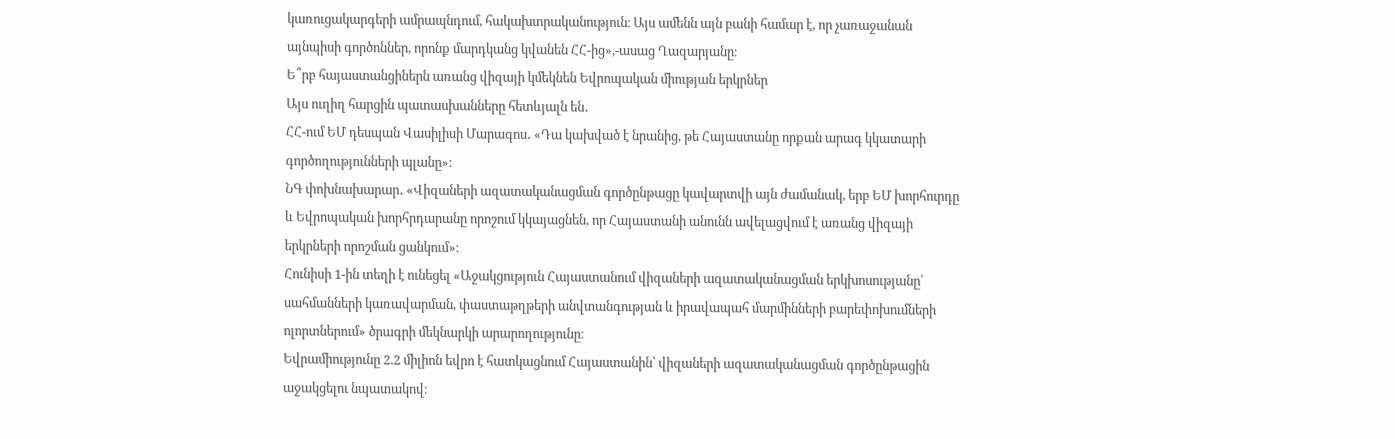կառուցակարգերի ամրապնդում, հակախտրականություն։ Այս ամենն այն բանի համար է, որ չառաջանան այնպիսի գործոններ, որոնք մարդկանց կվանեն ՀՀ-ից»,-ասաց Ղազարյանը։
Ե՞րբ հայաստանցիներն առանց վիզայի կմեկնեն Եվրոպական միության երկրներ
Այս ուղիղ հարցին պատասխանները հետևյալն են․
ՀՀ-ում ԵՄ դեսպան Վասիլիսի Մարագոս․ «Դա կախված է նրանից, թե Հայաստանը որքան արագ կկատարի գործողությունների պլանը»։
ՆԳ փոխնախարար․ «Վիզաների ազատականացման գործընթացը կավարտվի այն ժամանակ, երբ ԵՄ խորհուրդը և Եվրոպական խորհրդարանը որոշում կկայացնեն, որ Հայաստանի անունն ավելացվում է առանց վիզայի երկրների որոշման ցանկում»։
Հունիսի 1-ին տեղի է ունեցել «Աջակցություն Հայաստանում վիզաների ազատականացման երկխոսությանը՝ սահմանների կառավարման, փաստաթղթերի անվտանգության և իրավապահ մարմինների բարեփոխումների ոլորտներում» ծրագրի մեկնարկի արարողությունը։
Եվրամիությունը 2.2 միլիոն եվրո է հատկացնում Հայաստանին՝ վիզաների ազատականացման գործընթացին աջակցելու նպատակով։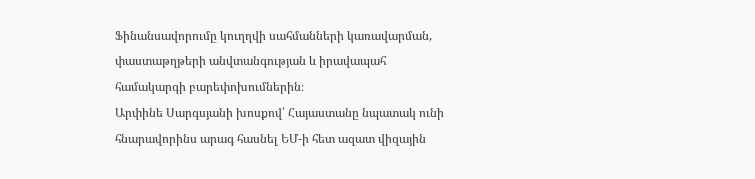Ֆինանսավորումը կուղղվի սահմանների կառավարման, փաստաթղթերի անվտանգության և իրավապահ համակարգի բարեփոխումներին։
Արփինե Սարգսյանի խոսքով՝ Հայաստանը նպատակ ունի հնարավորինս արագ հասնել ԵՄ-ի հետ ազատ վիզային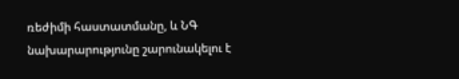ռեժիմի հաստատմանը, և ՆԳ նախարարությունը շարունակելու է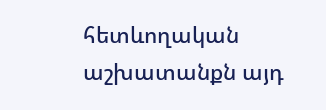հետևողական աշխատանքն այդ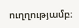ուղղությամբ։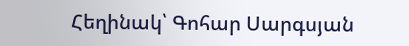Հեղինակ՝ Գոհար Սարգսյան